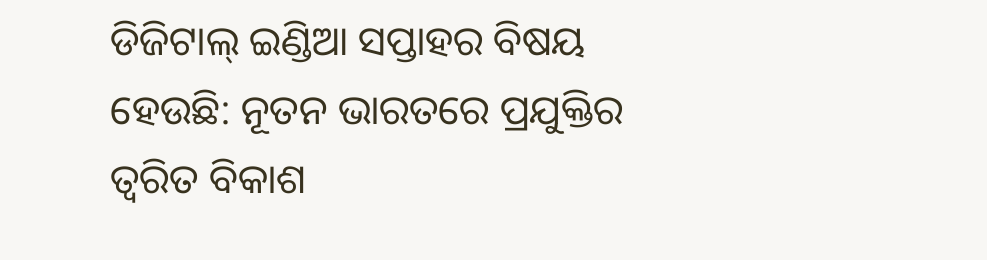ଡିଜିଟାଲ୍ ଇଣ୍ଡିଆ ସପ୍ତାହର ବିଷୟ ହେଉଛି: ନୂତନ ଭାରତରେ ପ୍ରଯୁକ୍ତିର ତ୍ୱରିତ ବିକାଶ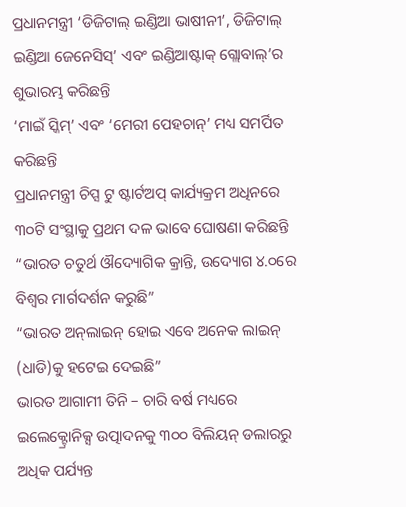ପ୍ରଧାନମନ୍ତ୍ରୀ ‘ଡିଜିଟାଲ୍ ଇଣ୍ଡିଆ ଭାଷୀନୀ’, ଡିଜିଟାଲ୍ ଇଣ୍ଡିଆ ଜେନେସିସ୍‌’ ଏବଂ ଇଣ୍ଡିଆଷ୍ଟାକ୍ ଗ୍ଲୋବାଲ୍‌’ର ଶୁଭାରମ୍ଭ କରିଛନ୍ତି
‘ମାଇଁ ସ୍କିମ୍‌’ ଏବଂ ‘ମେରୀ ପେହଚାନ୍‌’ ମଧ୍ୟ ସମର୍ପିତ କରିଛନ୍ତି
ପ୍ରଧାନମନ୍ତ୍ରୀ ଚିପ୍ସ ଟୁ ଷ୍ଟାର୍ଟଅପ୍ କାର୍ଯ୍ୟକ୍ରମ ଅଧିନରେ ୩୦ଟି ସଂସ୍ଥାକୁ ପ୍ରଥମ ଦଳ ଭାବେ ଘୋଷଣା କରିଛନ୍ତି
“ଭାରତ ଚତୁର୍ଥ ଔଦ୍ୟୋଗିକ କ୍ରାନ୍ତି, ଉଦ୍ୟୋଗ ୪.୦ରେ ବିଶ୍ୱର ମାର୍ଗଦର୍ଶନ କରୁଛି”
“ଭାରତ ଅନ୍‌ଲାଇନ୍ ହୋଇ ଏବେ ଅନେକ ଲାଇନ୍ (ଧାଡି)କୁ ହଟେଇ ଦେଇଛି”
ଭାରତ ଆଗାମୀ ତିନି – ଚାରି ବର୍ଷ ମଧ୍ୟରେ ଇଲେକ୍ଟ୍ରୋନିକ୍ସ ଉତ୍ପାଦନକୁ ୩୦୦ ବିଲିୟନ୍ ଡଲାରରୁ ଅଧିକ ପର୍ଯ୍ୟନ୍ତ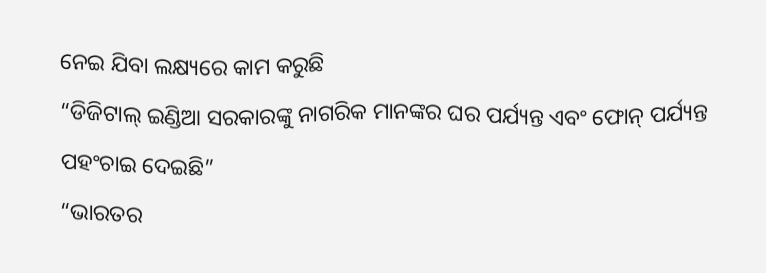ନେଇ ଯିବା ଲକ୍ଷ୍ୟରେ କାମ କରୁଛି
“ଡିଜିଟାଲ୍ ଇଣ୍ଡିଆ ସରକାରଙ୍କୁ ନାଗରିକ ମାନଙ୍କର ଘର ପର୍ଯ୍ୟନ୍ତ ଏବଂ ଫୋନ୍ ପର୍ଯ୍ୟନ୍ତ ପହଂଚାଇ ଦେଇଛି”
“ଭାରତର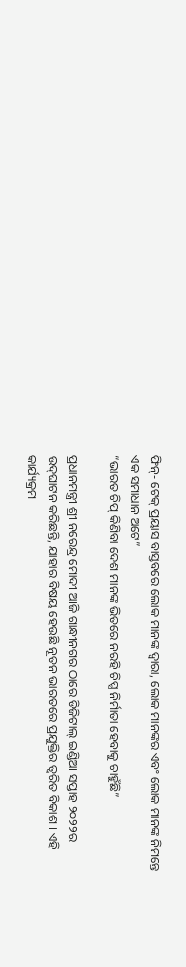ଫିନ୍‌- ଟେକ୍ ପ୍ରୟାସ ବାସ୍ତବରେ ଲୋକ ମାନଙ୍କ ଦ୍ୱାରା, ଲୋକ ମାନଙ୍କର ଏବଂ ଲୋକ ମାନଙ୍କ ନିମନ୍ତେ ଏକ ସମାଧାନ ଅଟେ”
“ଭାରତ ଚିପ୍ କିଣିବା ଦେଶ ମାନଙ୍କ ଭିତରେ ନରହି ଚିପ୍ସ ନିର୍ମାତା ହେବାକୁ ଚାହୁଁଛି”

ପ୍ରଧାନମନ୍ତ୍ରୀ ଶ୍ରୀ ନରେନ୍ଦ୍ର ମୋଦୀ ଆଜି ଗାନ୍ଧୀନଗର ଠାରେ ଡିଜିଟାଲ୍ ଇଣ୍ଡିଆ ସପ୍ତାହ ୨୦୨୨ର ଉଦ୍‌ଘାଟନ କରିଛନ୍ତି, ଯାହାର ବିଷୟ ହେଉଛି ନୂତନ ଭାରତରେ ପ୍ରଯୁକ୍ତିର ତ୍ୱରିତ ବିକାଶ । ଏହି କାର୍ଯ୍ୟକ୍ରମ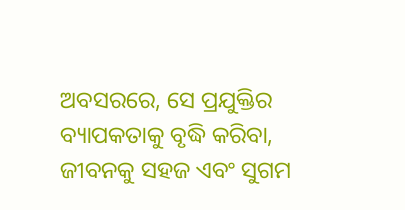ଅବସରରେ, ସେ ପ୍ରଯୁକ୍ତିର ବ୍ୟାପକତାକୁ ବୃଦ୍ଧି କରିବା, ଜୀବନକୁ ସହଜ ଏବଂ ସୁଗମ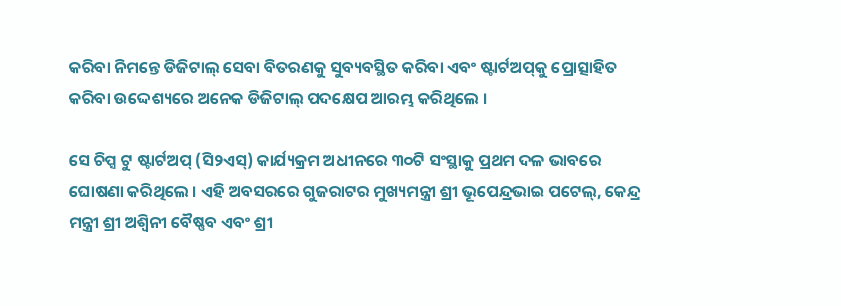କରିବା ନିମନ୍ତେ ଡିଜିଟାଲ୍ ସେବା ବିତରଣକୁ ସୁବ୍ୟବସ୍ଥିତ କରିବା ଏବଂ ଷ୍ଟାର୍ଟଅପ୍‌କୁ ପ୍ରୋତ୍ସାହିତ କରିବା ଉଦ୍ଦେଶ୍ୟରେ ଅନେକ ଡିଜିଟାଲ୍ ପଦକ୍ଷେପ ଆରମ୍ଭ କରିଥିଲେ ।

ସେ ଚିପ୍ସ ଟୁ ଷ୍ଟାର୍ଟଅପ୍ (ସି୨ଏସ୍‌) କାର୍ଯ୍ୟକ୍ରମ ଅଧୀନରେ ୩୦ଟି ସଂସ୍ଥାକୁ ପ୍ରଥମ ଦଳ ଭାବରେ ଘୋଷଣା କରିଥିଲେ । ଏହି ଅବସରରେ ଗୁଜରାଟର ମୁଖ୍ୟମନ୍ତ୍ରୀ ଶ୍ରୀ ଭୂପେନ୍ଦ୍ରଭାଇ ପଟେଲ୍‌, କେନ୍ଦ୍ର ମନ୍ତ୍ରୀ ଶ୍ରୀ ଅଶ୍ୱିନୀ ବୈଷ୍ଣବ ଏବଂ ଶ୍ରୀ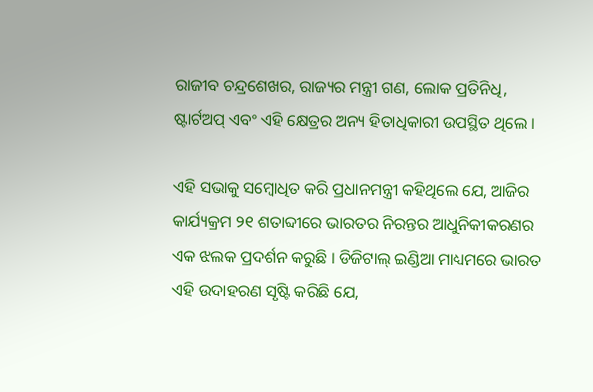ରାଜୀବ ଚନ୍ଦ୍ରଶେଖର, ରାଜ୍ୟର ମନ୍ତ୍ରୀ ଗଣ, ଲୋକ ପ୍ରତିନିଧି, ଷ୍ଟାର୍ଟଅପ୍ ଏବଂ ଏହି କ୍ଷେତ୍ରର ଅନ୍ୟ ହିତାଧିକାରୀ ଉପସ୍ଥିତ ଥିଲେ ।

ଏହି ସଭାକୁ ସମ୍ବୋଧିତ କରି ପ୍ରଧାନମନ୍ତ୍ରୀ କହିଥିଲେ ଯେ, ଆଜିର କାର୍ଯ୍ୟକ୍ରମ ୨୧ ଶତାବ୍ଦୀରେ ଭାରତର ନିରନ୍ତର ଆଧୁନିକୀକରଣର ଏକ ଝଲକ ପ୍ରଦର୍ଶନ କରୁଛି । ଡିଜିଟାଲ୍ ଇଣ୍ଡିଆ ମାଧ୍ୟମରେ ଭାରତ ଏହି ଉଦାହରଣ ସୃଷ୍ଟି କରିଛି ଯେ,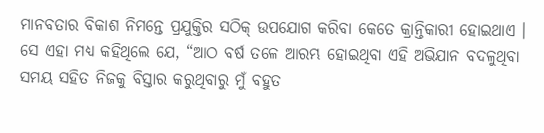ମାନବତାର ବିକାଶ ନିମନ୍ତେ ପ୍ରଯୁକ୍ତିର ସଠିକ୍ ଉପଯୋଗ କରିବା କେତେ କ୍ରାନ୍ତିକାରୀ ହୋଇଥାଏ । ସେ ଏହା ମଧ୍ୟ କହିଥିଲେ ଯେ, “ଆଠ ବର୍ଷ ତଳେ ଆରମ୍ଭ ହୋଇଥିବା ଏହି ଅଭିଯାନ ବଦଳୁଥିବା ସମୟ ସହିତ ନିଜକୁ ବିସ୍ତାର କରୁଥିବାରୁ ମୁଁ ବହୁତ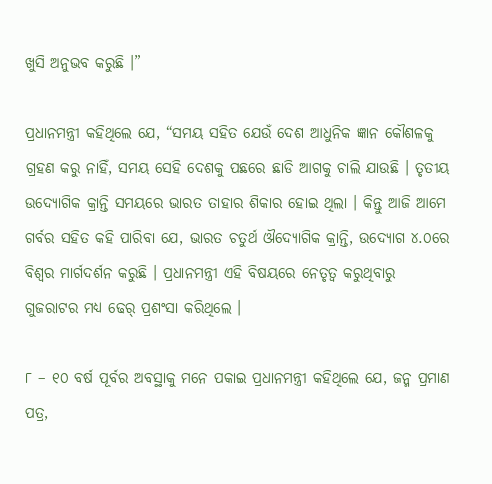ଖୁସି ଅନୁଭବ କରୁଛି ।”

ପ୍ରଧାନମନ୍ତ୍ରୀ କହିଥିଲେ ଯେ, “ସମୟ ସହିତ ଯେଉଁ ଦେଶ ଆଧୁନିକ ଜ୍ଞାନ କୌଶଳକୁ ଗ୍ରହଣ କରୁ ନାହିଁ, ସମୟ ସେହି ଦେଶକୁ ପଛରେ ଛାଡି ଆଗକୁ ଚାଲି ଯାଉଛି । ତୃତୀୟ ଉଦ୍ୟୋଗିକ କ୍ରାନ୍ତି ସମୟରେ ଭାରତ ତାହାର ଶିକାର ହୋଇ ଥିଲା । କିନ୍ତୁ ଆଜି ଆମେ ଗର୍ବର ସହିତ କହି ପାରିବା ଯେ, ଭାରତ ଚତୁର୍ଥ ଔଦ୍ୟୋଗିକ କ୍ରାନ୍ତି, ଉଦ୍ୟୋଗ ୪.୦ରେ ବିଶ୍ୱର ମାର୍ଗଦର୍ଶନ କରୁଛି । ପ୍ରଧାନମନ୍ତ୍ରୀ ଏହି ବିଷୟରେ ନେତୃତ୍ୱ କରୁଥିବାରୁ ଗୁଜରାଟର ମଧ୍ୟ ଢେର୍ ପ୍ରଶଂସା କରିଥିଲେ ।

୮ – ୧୦ ବର୍ଷ ପୂର୍ବର ଅବସ୍ଥାକୁ ମନେ ପକାଇ ପ୍ରଧାନମନ୍ତ୍ରୀ କହିଥିଲେ ଯେ, ଜନ୍ମ ପ୍ରମାଣ ପତ୍ର,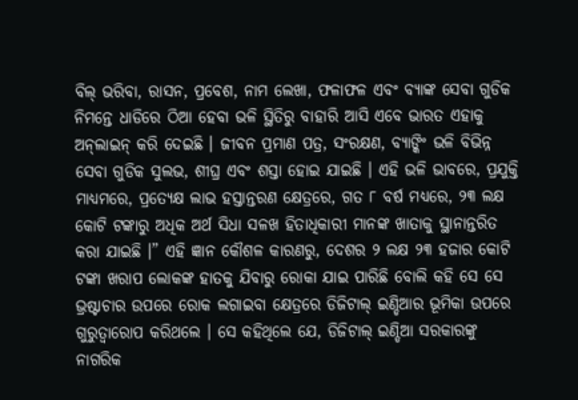ବିଲ୍ ଭରିବା, ରାସନ, ପ୍ରବେଶ, ନାମ ଲେଖା, ଫଳାଫଳ ଏବଂ ବ୍ୟାଙ୍କ ସେବା ଗୁଡିକ ନିମନ୍ତେ ଧାଡିରେ ଠିଆ ହେବା ଭଳି ସ୍ଥିତିରୁ ବାହାରି ଆସି ଏବେ ଭାରତ ଏହାକୁ ଅନ୍‌ଲାଇନ୍ କରି ଦେଇଛି । ଜୀବନ ପ୍ରମାଣ ପତ୍ର, ସଂରକ୍ଷଣ, ବ୍ୟାଙ୍କିଂ ଭଳି ବିଭିନ୍ନ ସେବା ଗୁଡିକ ସୁଲଭ, ଶୀଘ୍ର ଏବଂ ଶସ୍ତା ହୋଇ ଯାଇଛି । ଏହି ଭଳି ଭାବରେ, ପ୍ରଯୁକ୍ତି ମାଧ୍ୟମରେ, ପ୍ରତ୍ୟେକ୍ଷ ଲାଭ ହସ୍ତାନ୍ତରଣ କ୍ଷେତ୍ରରେ, ଗତ ୮ ବର୍ଷ ମଧ୍ୟରେ, ୨୩ ଲକ୍ଷ କୋଟି ଟଙ୍କାରୁ ଅଧିକ ଅର୍ଥ ସିଧା ସଳଖ ହିତାଧିକାରୀ ମାନଙ୍କ ଖାତାକୁ ସ୍ଥାନାନ୍ତରିତ କରା ଯାଇଛି ।” ଏହି ଜ୍ଞାନ କୌଶଳ କାରଣରୁ, ଦେଶର ୨ ଲକ୍ଷ ୨୩ ହଜାର କୋଟି ଟଙ୍କା ଖରାପ ଲୋକଙ୍କ ହାତକୁ ଯିବାରୁ ରୋକା ଯାଇ ପାରିଛି ବୋଲି କହି ସେ ସେ ଭ୍ରଷ୍ଟାଚାର ଉପରେ ରୋକ ଲଗାଇବା କ୍ଷେତ୍ରରେ ଡିଜିଟାଲ୍ ଇଣ୍ଡିଆର ଭୂମିକା ଉପରେ ଗୁରୁତ୍ୱାରୋପ କରିଥଲେ । ସେ କହିଥିଲେ ଯେ, ଡିଜିଟାଲ୍ ଇଣ୍ଡିଆ ସରକାରଙ୍କୁ ନାଗରିକ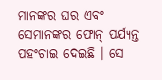ମାନଙ୍କର ଘର ଏବଂ ସେମାନଙ୍କର ଫୋନ୍ ପର୍ଯ୍ୟନ୍ତ ପହଂଚାଇ ଦେଇଛି । ସେ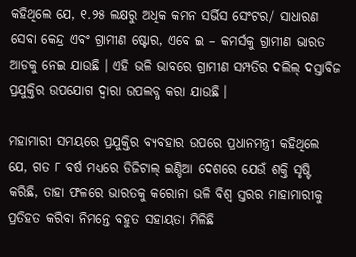କହିଥିଲେ ଯେ, ୧.୨୫ ଲକ୍ଷରୁ ଅଧିକ କମନ ସର୍ଭିସ ସେଂଟର/ ସାଧାରଣ ସେବା କେନ୍ଦ୍ର ଏବଂ ଗ୍ରାମୀଣ ଷ୍ଟୋର, ଏବେ ଇ – କମର୍ସକୁ ଗ୍ରାମୀଣ ଭାରତ ଆଡକୁ ନେଇ ଯାଉଛି । ଏହି ଭଳି ଭାବରେ ଗ୍ରାମୀଣ ସମ୍ପତିର ଦଲିଲ୍ ଦସ୍ତାବିଜ ପ୍ରଯୁକ୍ତିର ଉପଯୋଗ ଦ୍ୱାରା ଉପଲବ୍ଧ କରା ଯାଉଛି ।

ମହାମାରୀ ସମୟରେ ପ୍ରଯୁକ୍ତିର ବ୍ୟବହାର ଉପରେ ପ୍ରଧାନମନ୍ତ୍ରୀ କହିଥିଲେ ଯେ, ଗତ ୮ ବର୍ଷ ମଧ୍ୟରେ ଡିଜିଟାଲ୍ ଇଣ୍ଡିଆ ଦେଶରେ ଯେଉଁ ଶକ୍ତି ସୃଷ୍ଟି କରିଛି, ତାହା ଫଳରେ ଭାରତକୁ କରୋନା ଭଳି ବିଶ୍ୱ ସ୍ତରର ମାହାମାରୀକୁ ପ୍ରତିହତ କରିବା ନିମନ୍ତେ ବହୁତ ସହାୟତା ମିଳିଛି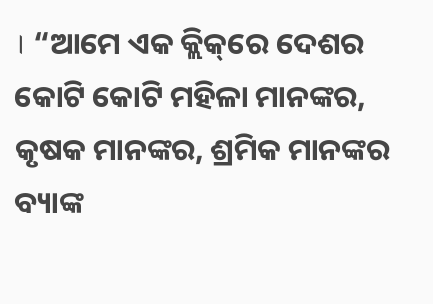। “ଆମେ ଏକ କ୍ଲିକ୍‌ରେ ଦେଶର କୋଟି କୋଟି ମହିଳା ମାନଙ୍କର, କୃଷକ ମାନଙ୍କର, ଶ୍ରମିକ ମାନଙ୍କର ବ୍ୟାଙ୍କ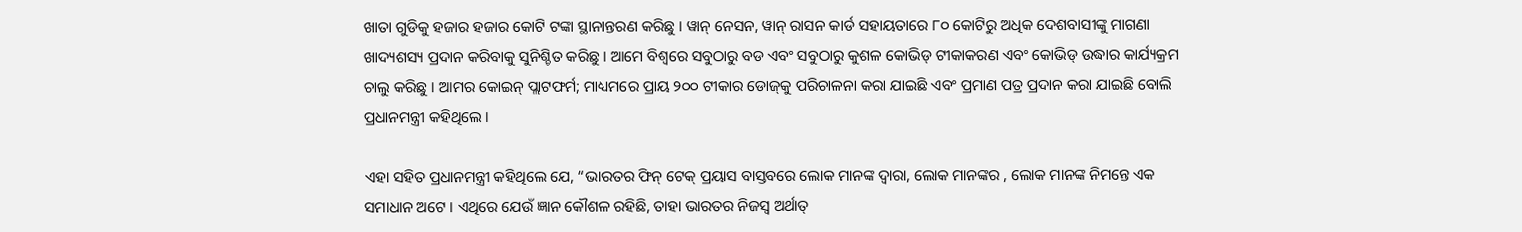ଖାତା ଗୁଡିକୁ ହଜାର ହଜାର କୋଟି ଟଙ୍କା ସ୍ଥାନାନ୍ତରଣ କରିଛୁ । ୱାନ୍ ନେସନ, ୱାନ୍ ରାସନ କାର୍ଡ ସହାୟତାରେ ୮୦ କୋଟିରୁ ଅଧିକ ଦେଶବାସୀଙ୍କୁ ମାଗଣା ଖାଦ୍ୟଶସ୍ୟ ପ୍ରଦାନ କରିବାକୁ ସୁନିଶ୍ଚିତ କରିଛୁ । ଆମେ ବିଶ୍ୱରେ ସବୁଠାରୁ ବଡ ଏବଂ ସବୁଠାରୁ କୁଶଳ କୋଭିଡ୍ ଟୀକାକରଣ ଏବଂ କୋଭିଡ୍ ଉଦ୍ଧାର କାର୍ଯ୍ୟକ୍ରମ ଚାଲୁ କରିଛୁ । ଆମର କୋଇନ୍ ପ୍ଲାଟଫର୍ମ; ମାଧ୍ୟମରେ ପ୍ରାୟ ୨୦୦ ଟୀକାର ଡୋଜ୍‌କୁ ପରିଚାଳନା କରା ଯାଇଛି ଏବଂ ପ୍ରମାଣ ପତ୍ର ପ୍ରଦାନ କରା ଯାଇଛି ବୋଲି ପ୍ରଧାନମନ୍ତ୍ରୀ କହିଥିଲେ ।

ଏହା ସହିତ ପ୍ରଧାନମନ୍ତ୍ରୀ କହିଥିଲେ ଯେ, “ଭାରତର ଫିନ୍ ଟେକ୍ ପ୍ରୟାସ ବାସ୍ତବରେ ଲୋକ ମାନଙ୍କ ଦ୍ୱାରା, ଲୋକ ମାନଙ୍କର , ଲୋକ ମାନଙ୍କ ନିମନ୍ତେ ଏକ ସମାଧାନ ଅଟେ । ଏଥିରେ ଯେଉଁ ଜ୍ଞାନ କୌଶଳ ରହିଛି, ତାହା ଭାରତର ନିଜସ୍ୱ ଅର୍ଥାତ୍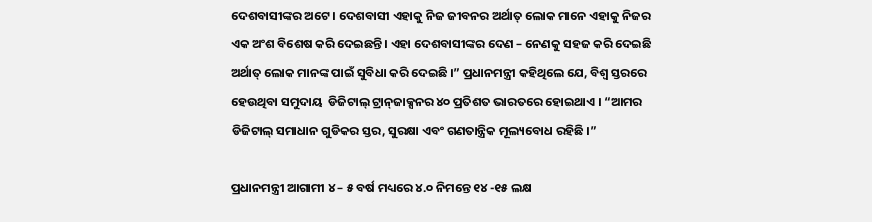ଦେଶବାସୀଙ୍କର ଅଟେ । ଦେଶବାସୀ ଏହାକୁ ନିଜ ଜୀବନର ଅର୍ଥାତ୍ ଲୋକ ମାନେ ଏହାକୁ ନିଜର ଏକ ଅଂଶ ବିଶେଷ କରି ଦେଇଛନ୍ତି । ଏହା ଦେଶବାସୀଙ୍କର ଦେଣ – ନେଣକୁ ସହଜ କରି ଦେଇଛି ଅର୍ଥାତ୍ ଲୋକ ମାନଙ୍କ ପାଇଁ ସୁବିଧା କରି ଦେଇଛି ।” ପ୍ରଧାନମନ୍ତ୍ରୀ କହିଥିଲେ ଯେ, ବିଶ୍ୱ ସ୍ତରରେ ହେଉଥିବା ସମୁଦାୟ  ଡିଜିଟାଲ୍ ଟ୍ରାନ୍‌ଜାକ୍ସନର ୪୦ ପ୍ରତିଶତ ଭାରତରେ ହୋଇଥାଏ । “ଆମର ଡିଜିଟାଲ୍ ସମାଧାନ ଗୁଡିକର ସ୍ତର, ସୁରକ୍ଷା ଏବଂ ଗଣତାନ୍ତ୍ରିକ ମୂଲ୍ୟବୋଧ ରହିଛି ।”

ପ୍ରଧାନମନ୍ତ୍ରୀ ଆଗାମୀ ୪ – ୫ ବର୍ଷ ମଧ୍ୟରେ ୪.୦ ନିମନ୍ତେ ୧୪ -୧୫ ଲକ୍ଷ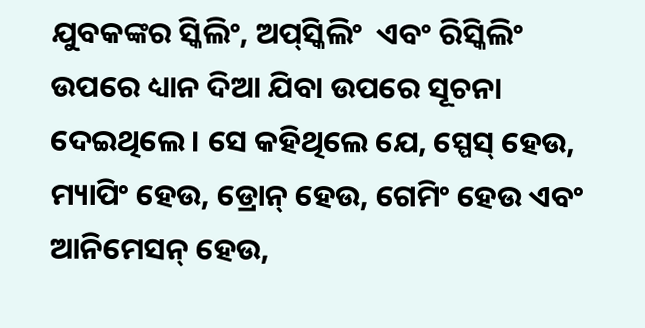ଯୁବକଙ୍କର ସ୍କିଲିଂ, ଅପ୍‌ସ୍କିଲିଂ  ଏବଂ ରିସ୍କିଲିଂ ଉପରେ ଧ୍ୟାନ ଦିଆ ଯିବା ଉପରେ ସୂଚନା ଦେଇଥିଲେ । ସେ କହିଥିଲେ ଯେ, ସ୍ପେସ୍ ହେଉ, ମ୍ୟାପିଂ ହେଉ, ଡ୍ରୋନ୍ ହେଉ, ଗେମିଂ ହେଉ ଏବଂ ଆନିମେସନ୍ ହେଉ,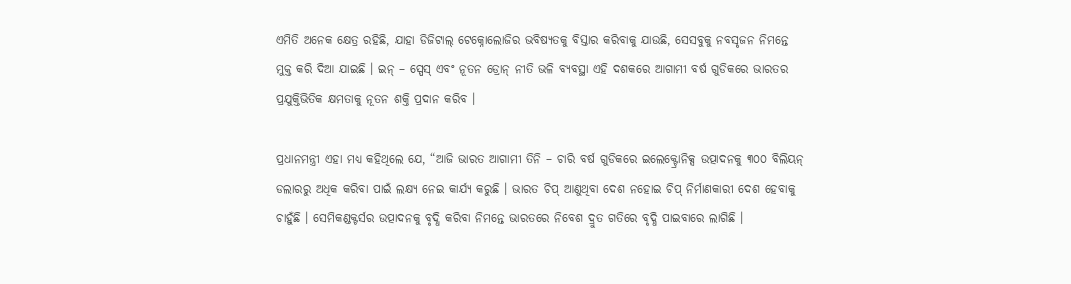ଏମିତି ଅନେକ କ୍ଷେତ୍ର ରହିଛି, ଯାହା ଡିଜିଟାଲ୍ ଟେକ୍ନୋଲୋଜିର ଭବିଷ୍ୟତକୁ ବିସ୍ତାର କରିବାକୁ ଯାଉଛି, ସେସବୁକୁ ନବସୃଜନ ନିମନ୍ତେ ମୁକ୍ତ କରି ଦିଆ ଯାଇଛି । ଇନ୍ – ସ୍ପେସ୍ ଏବଂ ନୂତନ ଡ୍ରୋନ୍ ନୀତି ଭଳି ବ୍ୟବସ୍ଥା ଏହି ଦଶକରେ ଆଗାମୀ ବର୍ଷ ଗୁଡିକରେ ଭାରତର ପ୍ରଯୁକ୍ତିଭିତିକ କ୍ଷମତାକୁ ନୂତନ ଶକ୍ତି ପ୍ରଦାନ କରିବ ।

ପ୍ରଧାନମନ୍ତ୍ରୀ ଏହା ମଧ୍ୟ କହିଥିଲେ ଯେ, “ଆଜି ଭାରତ ଆଗାମୀ ତିନି – ଚାରି ବର୍ଷ ଗୁଡିକରେ ଇଲେକ୍ଟ୍ରୋନିକ୍ସ ଉତ୍ପାଦନକୁ ୩୦୦ ବିଲିୟନ୍ ଡଲାରରୁ ଅଧିକ କରିବା ପାଇଁ ଲକ୍ଷ୍ୟ ନେଇ କାର୍ଯ୍ୟ କରୁଛି । ଭାରତ ଚିପ୍ ଆଣୁଥିବା ଦେଶ ନହୋଇ ଚିପ୍ ନିର୍ମାଣକାରୀ ଦେଶ ହେବାକୁ ଚାହୁଁଛି । ସେମିକଣ୍ଡକ୍ଟର୍ସର ଉତ୍ପାଦନକୁ ବୃଦ୍ଧି କରିବା ନିମନ୍ତେ ଭାରତରେ ନିବେଶ ଦ୍ରୁତ ଗତିରେ ବୃଦ୍ଧି ପାଇବାରେ ଲାଗିଛି ।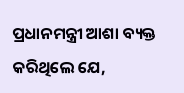ପ୍ରଧାନମନ୍ତ୍ରୀ ଆଶା ବ୍ୟକ୍ତ କରିଥିଲେ ଯେ,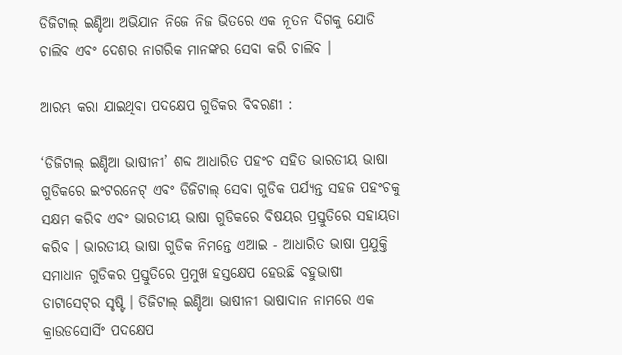ଡିଜିଟାଲ୍ ଇଣ୍ଡିଆ ଅଭିଯାନ ନିଜେ ନିଜ ଭିତରେ ଏକ ନୂତନ ଦିଗକୁ ଯୋଡି ଚାଲିବ ଏବଂ ଦେଶର ନାଗରିକ ମାନଙ୍କର ସେବା କରି ଚାଲିବ ।

ଆରମ୍ଭ କରା ଯାଇଥିବା ପଦକ୍ଷେପ ଗୁଡିକର ବିବରଣୀ :

‘ଡିଜିଟାଲ୍ ଇଣ୍ଡିଆ ଭାଷୀନୀ’ ଶବ୍ଦ ଆଧାରିତ ପହଂଚ ସହିତ ଭାରତୀୟ ଭାଷା ଗୁଡିକରେ ଇଂଟରନେଟ୍ ଏବଂ ଡିଜିଟାଲ୍ ସେବା ଗୁଡିକ ପର୍ଯ୍ୟନ୍ତ ସହଜ ପହଂଚକୁ ସକ୍ଷମ କରିବ ଏବଂ ଭାରତୀୟ ଭାଷା ଗୁଡିକରେ ବିଷୟର ପ୍ରସ୍ତୁତିରେ ସହାୟତା କରିବ । ଭାରତୀୟ ଭାଷା ଗୁଡିକ ନିମନ୍ତେ ଏଆଇ - ଆଧାରିତ ଭାଷା ପ୍ରଯୁକ୍ତି ସମାଧାନ ଗୁଡିକର ପ୍ରସ୍ତୁତିରେ ପ୍ରମୁଖ ହସ୍ତକ୍ଷେପ ହେଉଛି ବହୁଭାଷୀ ଡାଟାସେଟ୍‌ର ସୃଷ୍ଟି । ଡିଜିଟାଲ୍ ଇଣ୍ଡିଆ ଭାଷୀନୀ ଭାଷାଦାନ ନାମରେ ଏକ କ୍ରାଉଡସୋର୍ସିଂ ପଦକ୍ଷେପ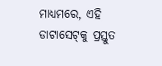ମାଧ୍ୟମରେ, ଏହି ଡାଟାସେଟ୍‌କୁ ପ୍ରସ୍ତୁତ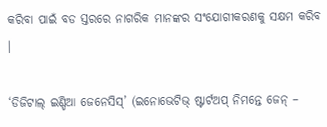କରିବା ପାଇଁ ବଡ ସ୍ତରରେ ନାଗରିକ ମାନଙ୍କର ସଂଯୋଗୀକରଣକୁ ସକ୍ଷମ କରିବ ।

‘ଡିଜିଟାଲ୍ ଇଣ୍ଡିଆ ଜେନେସିସ୍‌’ (ଇନୋଭେଟିଭ୍ ଷ୍ଟାର୍ଟଅପ୍ ନିମନ୍ତେ ଜେନ୍ –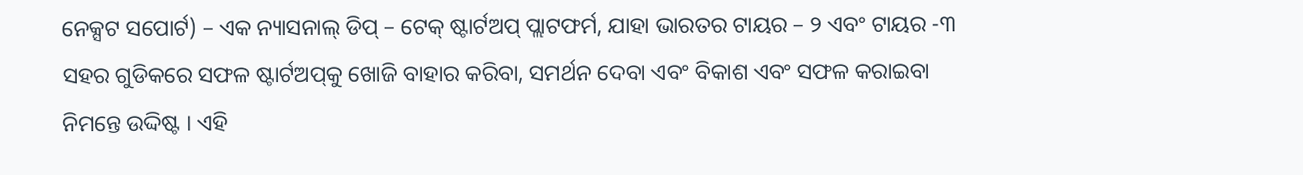ନେକ୍ସଟ ସପୋର୍ଟ) – ଏକ ନ୍ୟାସନାଲ୍ ଡିପ୍ – ଟେକ୍ ଷ୍ଟାର୍ଟଅପ୍ ପ୍ଲାଟଫର୍ମ, ଯାହା ଭାରତର ଟାୟର – ୨ ଏବଂ ଟାୟର -୩ ସହର ଗୁଡିକରେ ସଫଳ ଷ୍ଟାର୍ଟଅପ୍‌କୁ ଖୋଜି ବାହାର କରିବା, ସମର୍ଥନ ଦେବା ଏବଂ ବିକାଶ ଏବଂ ସଫଳ କରାଇବା ନିମନ୍ତେ ଉଦ୍ଦିଷ୍ଟ । ଏହି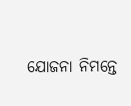ଯୋଜନା ନିମନ୍ତେ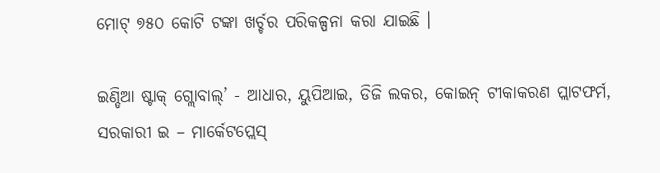ମୋଟ୍ ୭୫୦ କୋଟି ଟଙ୍କା ଖର୍ଚ୍ଚର ପରିକଳ୍ପନା କରା ଯାଇଛି ।

ଇଣ୍ଡିଆ ଷ୍ଟାକ୍ ଗ୍ଲୋବାଲ୍‌’ - ଆଧାର, ୟୁପିଆଇ, ଡିଜି ଲକର, କୋଇନ୍ ଟୀକାକରଣ ପ୍ଲାଟଫର୍ମ, ସରକାରୀ ଇ – ମାର୍କେଟପ୍ଲେସ୍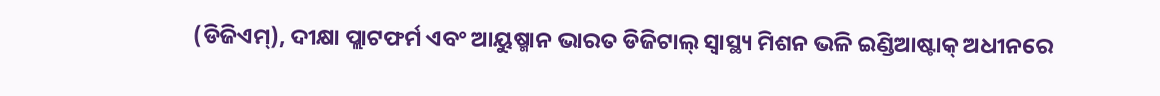(ଡିଜିଏମ୍‌), ଦୀକ୍ଷା ପ୍ଲାଟଫର୍ମ ଏବଂ ଆୟୁଷ୍ମାନ ଭାରତ ଡିଜିଟାଲ୍ ସ୍ୱାସ୍ଥ୍ୟ ମିଶନ ଭଳି ଇଣ୍ଡିଆଷ୍ଟାକ୍ ଅଧୀନରେ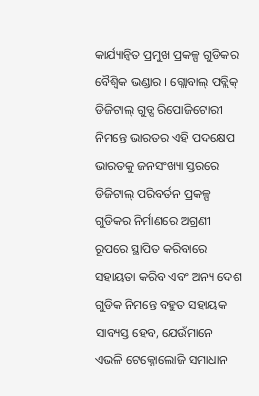କାର୍ଯ୍ୟାନ୍ୱିତ ପ୍ରମୁଖ ପ୍ରକଳ୍ପ ଗୁଡିକର ବୈଶ୍ୱିକ ଭଣ୍ଡାର । ଗ୍ଲୋବାଲ୍ ପବ୍ଲିକ୍ ଡିଜିଟାଲ୍ ଗୁଡ୍ସ ରିପୋଜିଟୋରୀ ନିମନ୍ତେ ଭାରତର ଏହି ପଦକ୍ଷେପ ଭାରତକୁ ଜନସଂଖ୍ୟା ସ୍ତରରେ ଡିଜିଟାଲ୍ ପରିବର୍ତନ ପ୍ରକଳ୍ପ ଗୁଡିକର ନିର୍ମାଣରେ ଅଗ୍ରଣୀ ରୂପରେ ସ୍ଥାପିତ କରିବାରେ ସହାୟତା କରିବ ଏବଂ ଅନ୍ୟ ଦେଶ ଗୁଡିକ ନିମନ୍ତେ ବହୁତ ସହାୟକ ସାବ୍ୟସ୍ତ ହେବ, ଯେଉଁମାନେ ଏଭଳି ଟେକ୍ନୋଲୋଜି ସମାଧାନ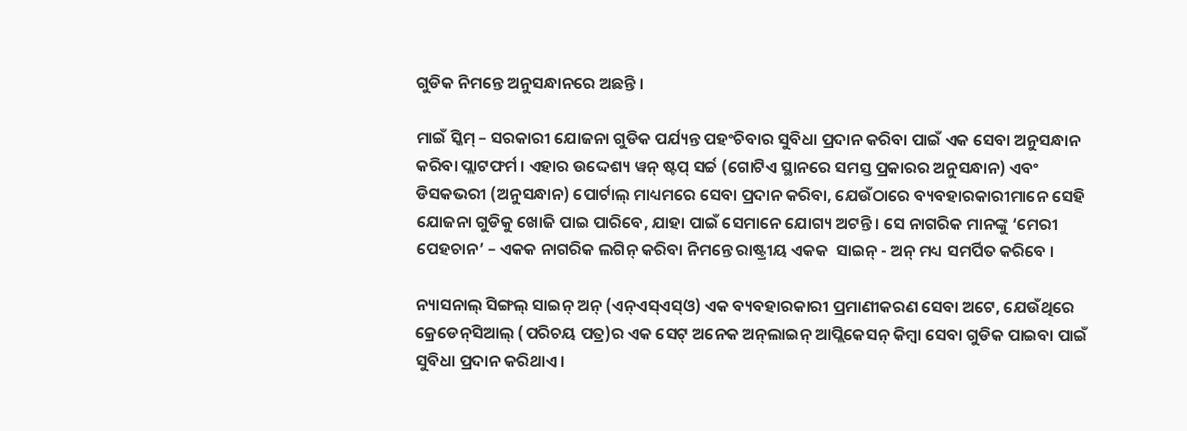ଗୁଡିକ ନିମନ୍ତେ ଅନୁସନ୍ଧାନରେ ଅଛନ୍ତି ।

ମାଇଁ ସ୍କିମ୍ – ସରକାରୀ ଯୋଜନା ଗୁଡିକ ପର୍ଯ୍ୟନ୍ତ ପହଂଚିବାର ସୁବିଧା ପ୍ରଦାନ କରିବା ପାଇଁ ଏକ ସେବା ଅନୁସନ୍ଧାନ କରିବା ପ୍ଲାଟଫର୍ମ । ଏହାର ଉଦ୍ଦେଶ୍ୟ ୱନ୍ ଷ୍ଟପ୍ ସର୍ଚ୍ଚ (ଗୋଟିଏ ସ୍ଥାନରେ ସମସ୍ତ ପ୍ରକାରର ଅନୁସନ୍ଧାନ) ଏବଂ ଡିସକଭରୀ (ଅନୁସନ୍ଧାନ) ପୋର୍ଟାଲ୍ ମାଧ୍ୟମରେ ସେବା ପ୍ରଦାନ କରିବା, ଯେଉଁଠାରେ ବ୍ୟବହାରକାରୀମାନେ ସେହି ଯୋଜନା ଗୁଡିକୁ ଖୋଜି ପାଇ ପାରିବେ, ଯାହା ପାଇଁ ସେମାନେ ଯୋଗ୍ୟ ଅଟନ୍ତି । ସେ ନାଗରିକ ମାନଙ୍କୁ ‘ମେରୀ ପେହଚାନ’ – ଏକକ ନାଗରିକ ଲଗିନ୍ କରିବା ନିମନ୍ତେ ରାଷ୍ଟ୍ରୀୟ ଏକକ  ସାଇନ୍ - ଅନ୍ ମଧ୍ୟ ସମର୍ପିତ କରିବେ ।

ନ୍ୟାସନାଲ୍ ସିଙ୍ଗଲ୍ ସାଇନ୍ ଅନ୍ (ଏନ୍‌ଏସ୍‌ଏସ୍‌ଓ) ଏକ ବ୍ୟବହାରକାରୀ ପ୍ରମାଣୀକରଣ ସେବା ଅଟେ, ଯେଉଁଥିରେ କ୍ରେଡେନ୍‌ସିଆଲ୍ (ପରିଚୟ ପତ୍ର)ର ଏକ ସେଟ୍ ଅନେକ ଅନ୍‌ଲାଇନ୍ ଆପ୍ଲିକେସନ୍ କିମ୍ବା ସେବା ଗୁଡିକ ପାଇବା ପାଇଁ ସୁବିଧା ପ୍ରଦାନ କରିଥାଏ ।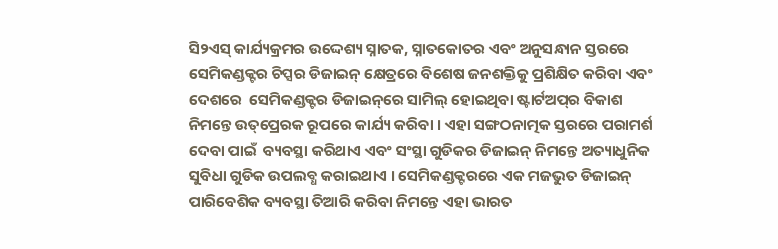ସି୨ଏସ୍ କାର୍ଯ୍ୟକ୍ରମର ଉଦ୍ଦେଶ୍ୟ ସ୍ନାତକ, ସ୍ନାତକୋତର ଏବଂ ଅନୁସନ୍ଧାନ ସ୍ତରରେ ସେମିକଣ୍ଡକ୍ଟର ଚିପ୍ସର ଡିଜାଇନ୍ କ୍ଷେତ୍ରରେ ବିଶେଷ ଜନଶକ୍ତିକୁ ପ୍ରଶିକ୍ଷିତ କରିବା ଏବଂ ଦେଶରେ  ସେମିକଣ୍ଡକ୍ଟର ଡିଜାଇନ୍‌ରେ ସାମିଲ୍ ହୋଇଥିବା ଷ୍ଟାର୍ଟଅପ୍‌ର ବିକାଶ ନିମନ୍ତେ ଉତ୍‌ପ୍ରେରକ ରୂପରେ କାର୍ଯ୍ୟ କରିବା । ଏହା ସଙ୍ଗଠନାତ୍ମକ ସ୍ତରରେ ପରାମର୍ଶ ଦେବା ପାଇଁ  ବ୍ୟବସ୍ଥା କରିଥାଏ ଏବଂ ସଂସ୍ଥା ଗୁଡିକର ଡିଜାଇନ୍ ନିମନ୍ତେ ଅତ୍ୟାଧୁନିକ ସୁବିଧା ଗୁଡିକ ଉପଲବ୍ଧ କରାଇଥାଏ । ସେମିକଣ୍ଡକ୍ଟରରେ ଏକ ମଜଭୁତ ଡିଜାଇନ୍ ପାରିବେଶିକ ବ୍ୟବସ୍ଥା ତିଆରି କରିବା ନିମନ୍ତେ ଏହା ଭାରତ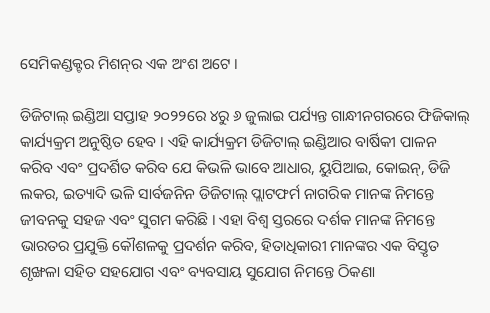ସେମିକଣ୍ଡକ୍ଟର ମିଶନ୍‌ର ଏକ ଅଂଶ ଅଟେ ।

ଡିଜିଟାଲ୍ ଇଣ୍ଡିଆ ସପ୍ତାହ ୨୦୨୨ରେ ୪ରୁ ୬ ଜୁଲାଇ ପର୍ଯ୍ୟନ୍ତ ଗାନ୍ଧୀନଗରରେ ଫିଜିକାଲ୍ କାର୍ଯ୍ୟକ୍ରମ ଅନୁଷ୍ଠିତ ହେବ । ଏହି କାର୍ଯ୍ୟକ୍ରମ ଡିଜିଟାଲ୍ ଇଣ୍ଡିଆର ବାର୍ଷିକୀ ପାଳନ କରିବ ଏବଂ ପ୍ରଦର୍ଶିତ କରିବ ଯେ କିଭଳି ଭାବେ ଆଧାର, ୟୁପିଆଇ, କୋଇନ୍‌, ଡିଜି ଲକର, ଇତ୍ୟାଦି ଭଳି ସାର୍ବଜନିନ ଡିଜିଟାଲ୍ ପ୍ଲାଟଫର୍ମ ନାଗରିକ ମାନଙ୍କ ନିମନ୍ତେ ଜୀବନକୁ ସହଜ ଏବଂ ସୁଗମ କରିଛି । ଏହା ବିଶ୍ୱ ସ୍ତରରେ ଦର୍ଶକ ମାନଙ୍କ ନିମନ୍ତେ ଭାରତର ପ୍ରଯୁକ୍ତି କୌଶଳକୁ ପ୍ରଦର୍ଶନ କରିବ, ହିତାଧିକାରୀ ମାନଙ୍କର ଏକ ବିସ୍ତୃତ ଶୃଙ୍ଖଳା ସହିତ ସହଯୋଗ ଏବଂ ବ୍ୟବସାୟ ସୁଯୋଗ ନିମନ୍ତେ ଠିକଣା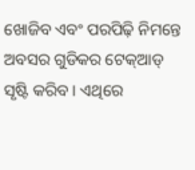ଖୋଜିବ ଏବଂ ପରପିଢ଼ି ନିମନ୍ତେ ଅବସର ଗୁଡିକର ଟେକ୍‌ଆଡ୍ ସୃଷ୍ଟି କରିବ । ଏଥିରେ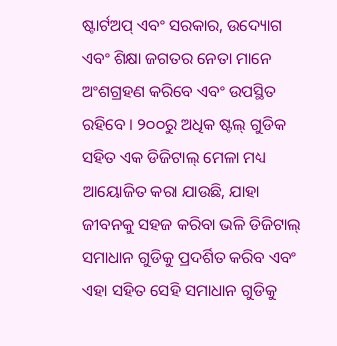ଷ୍ଟାର୍ଟଅପ୍ ଏବଂ ସରକାର, ଉଦ୍ୟୋଗ ଏବଂ ଶିକ୍ଷା ଜଗତର ନେତା ମାନେ ଅଂଶଗ୍ରହଣ କରିବେ ଏବଂ ଉପସ୍ଥିତ ରହିବେ । ୨୦୦ରୁ ଅଧିକ ଷ୍ଟଲ୍ ଗୁଡିକ ସହିତ ଏକ ଡିଜିଟାଲ୍ ମେଳା ମଧ୍ୟ ଆୟୋଜିତ କରା ଯାଉଛି, ଯାହା ଜୀବନକୁ ସହଜ କରିବା ଭଳି ଡିଜିଟାଲ୍ ସମାଧାନ ଗୁଡିକୁ ପ୍ରଦର୍ଶିତ କରିବ ଏବଂ ଏହା ସହିତ ସେହି ସମାଧାନ ଗୁଡିକୁ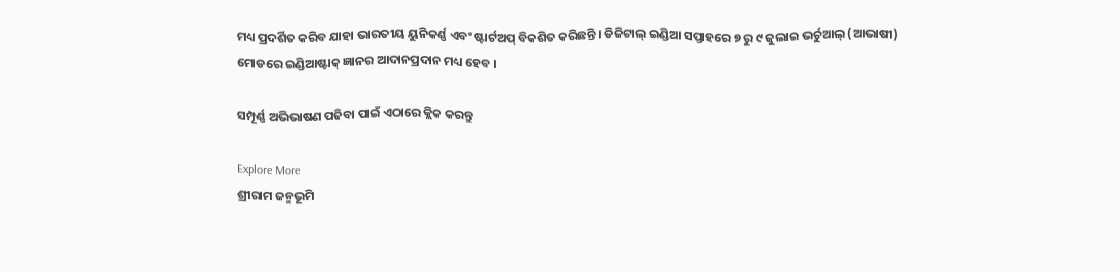ମଧ୍ୟ ପ୍ରଦର୍ଶିତ କରିବ ଯାହା ଭାରତୀୟ ୟୁନିକର୍ଣ୍ଣ ଏବଂ ଷ୍ଟାର୍ଟଅପ୍ ବିକଶିତ କରିଛନ୍ତି । ଡିଜିଟାଲ୍ ଇଣ୍ଡିଆ ସପ୍ତାହରେ ୭ ରୁ ୯ ଜୁଲାଇ ଭର୍ଚୁଆଲ୍ (ଆଭାଷୀ) ମୋଡରେ ଇଣ୍ଡିଆଷ୍ଟାକ୍ ଜ୍ଞାନର ଆଦାନପ୍ରଦାନ ମଧ୍ୟ ହେବ ।

ସମ୍ପୂର୍ଣ୍ଣ ଅଭିଭାଷଣ ପଢିବା ପାଇଁ ଏଠାରେ କ୍ଲିକ କରନ୍ତୁ

Explore More
ଶ୍ରୀରାମ ଜନ୍ମଭୂମି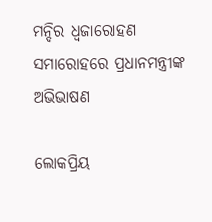ମନ୍ଦିର ଧ୍ଵଜାରୋହଣ ସମାରୋହରେ ପ୍ରଧାନମନ୍ତ୍ରୀଙ୍କ ଅଭିଭାଷଣ

ଲୋକପ୍ରିୟ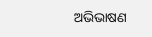ଅଭିଭାଷଣ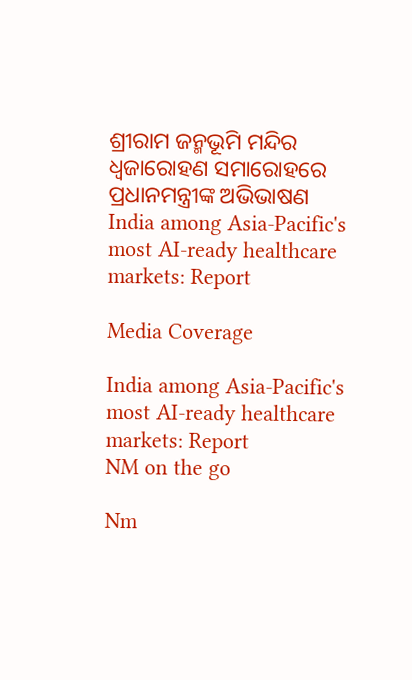ଶ୍ରୀରାମ ଜନ୍ମଭୂମି ମନ୍ଦିର ଧ୍ଵଜାରୋହଣ ସମାରୋହରେ ପ୍ରଧାନମନ୍ତ୍ରୀଙ୍କ ଅଭିଭାଷଣ
India among Asia-Pacific's most AI-ready healthcare markets: Report

Media Coverage

India among Asia-Pacific's most AI-ready healthcare markets: Report
NM on the go

Nm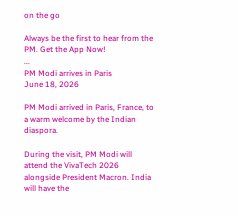on the go

Always be the first to hear from the PM. Get the App Now!
...
PM Modi arrives in Paris
June 18, 2026

PM Modi arrived in Paris, France, to a warm welcome by the Indian diaspora.

During the visit, PM Modi will attend the VivaTech 2026 alongside President Macron. India will have the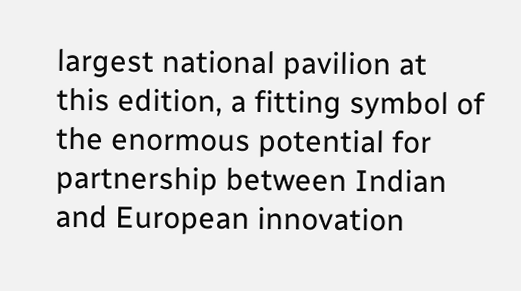largest national pavilion at this edition, a fitting symbol of the enormous potential for partnership between Indian and European innovation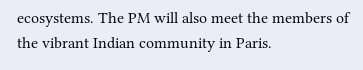ecosystems. The PM will also meet the members of the vibrant Indian community in Paris.